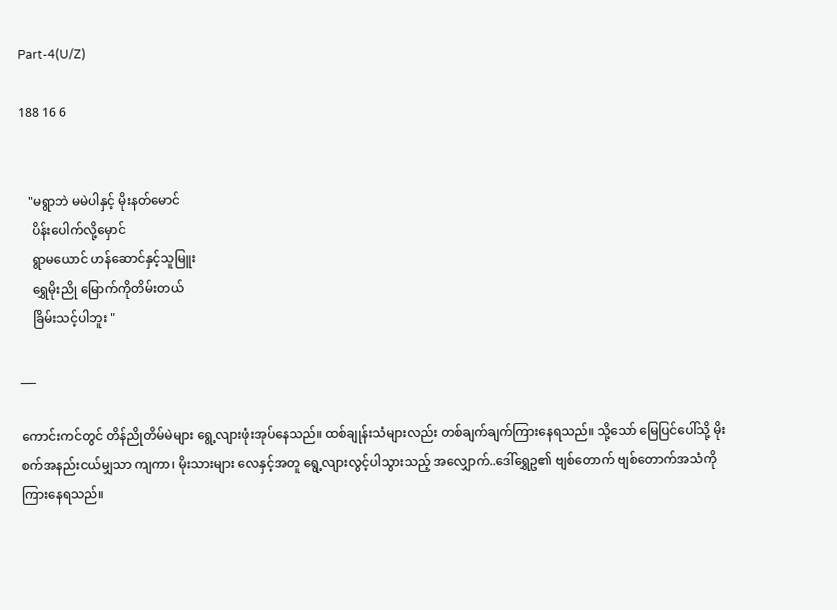Part-4(U/Z)

188 16 6


   "မရွာဘဲ မမဲပါနှင့် မိုးနတ်မောင်
    ပိန်းပေါက်လို့မှောင်
    ရွာမယောင် ဟန်ဆောင်နှင့်သူမြူး
    ရွှေမိုးညို မြောက်ကိုတိမ်းတယ်
    ခြိမ်းသင့်ပါဘူး "

___

ကောင်းကင်တွင် တိန်ညိုတိမ်မဲများ ရွေ့လျားဖုံးအုပ်နေသည်။ ထစ်ချုန်းသံများလည်း တစ်ချက်ချက်ကြားနေရသည်။ သို့သော် မြေပြင်ပေါ်သို့ မိုးစက်အနည်းငယ်မျှသာ ကျကာ၊ မိုးသားများ လေနှင့်အတူ ရွေ့လျားလွင့်ပါသွားသည့် အလျှောက်..ဒေါ်ရွှေဥ၏ ဗျစ်တောက် ဗျစ်တောက်အသံကို ကြားနေရသည်။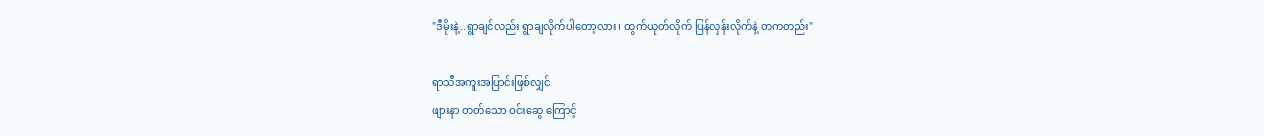"ဒီမိုးနဲ့..ရွာချင်လည်း ရွာချလိုက်ပါတော့လား၊ ထွက်ယုတ်လိုက် ပြန်လှန်းလိုက်နဲ့ တကတည်း"

ရာသီအကူးအပြာင်းဖြစ်လျှင်
ဖျားနာ တတ်သော ဝင်းဆွေ ကြောင့်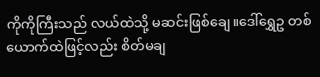ကိုကိုကြီးသည် လယ်ထဲသို့ မဆင်းဖြစ်ချေ။ဒေါ်ရွှေဥ တစ်ယောက်ထဲဖြင့်လည်း စိတ်မချ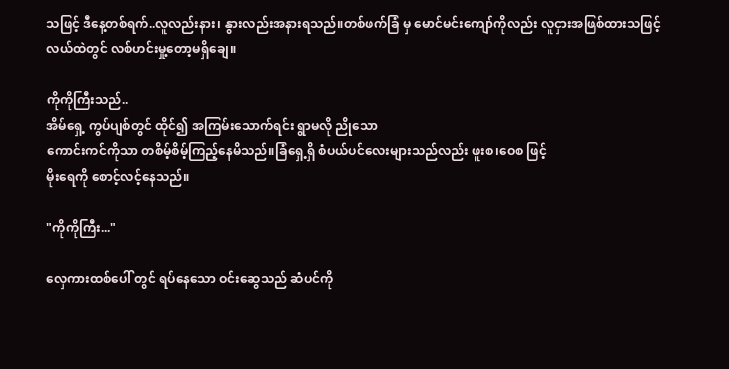သဖြင့် ဒီနေ့တစ်ရက်..လူလည်းနား၊ နွားလည်းအနားရသည်။တစ်ဖက်ခြံ မှ မောင်မင်းကျော်ကိုလည်း လူငှားအဖြစ်ထားသဖြင့်
လယ်ထဲတွင် လစ်ဟင်းမှု့တော့မရှိချေ။

ကိုကိုကြီးသည်..
အိမ်ရှေ့ ကွပ်ပျစ်တွင် ထိုင်၍ အကြမ်းသောက်ရင်း ရွာမလို ညိုသော
ကောင်းကင်ကိုသာ တစိမ့်စိမ့်ကြည့်နေမိသည်။ခြံရှေ့ရှိ စံပယ်ပင်လေးများသည်လည်း ဖူးစ၊ဝေစ ဖြင့်
မိုးရေကို စောင့်လင့်နေသည်။

"ကိုကိုကြီး..."

လှေကားထစ်ပေါ် တွင် ရပ်နေသော ဝင်းဆွေသည် ဆံပင်ကို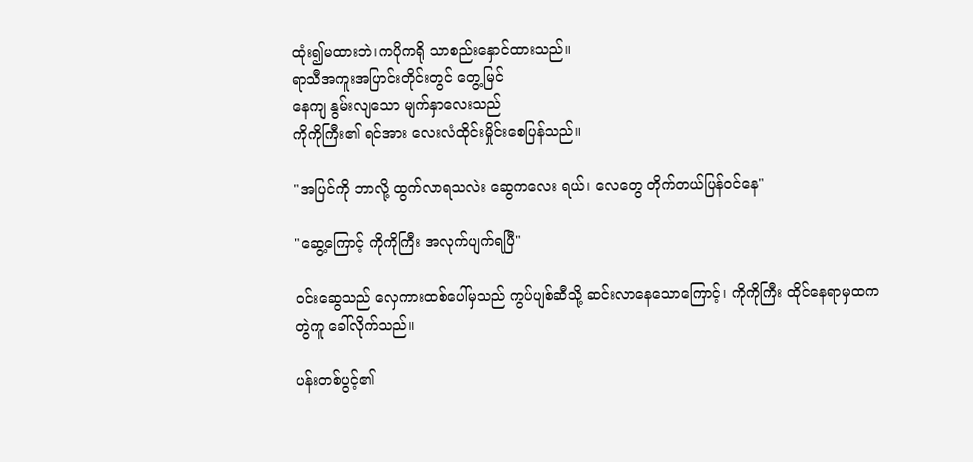ထုံး၍မထားဘဲ၊ကပိုကရို သာစည်းနှောင်ထားသည်။
ရာသီအကူးအပြာင်းတိုင်းတွင် တွေ့မြင်
နေကျ နွမ်းလျသော မျက်နှာလေးသည်
ကိုကိုကြီး၏ ရင်အား လေးလံထိုင်းမှိုင်းစေပြန်သည်။

"အပြင်ကို ဘာလို့ ထွက်လာရသလဲး ဆွေကလေး ရယ်၊ လေတွေ တိုက်တယ်ပြန်ဝင်နေ"

"ဆွေ့ကြောင့် ကိုကိုကြီး အလုက်ပျက်ရပြီ"

ဝင်းဆွေသည် လှေကားထစ်ပေါ်မှသည် ကွပ်ပျစ်ဆီသို့ ဆင်းလာနေသောကြောင့်၊ ကိုကိုကြီး ထိုင်နေရာမှထက
တွဲကူ ခေါ်လိုက်သည်။

ပန်းတစ်ပွင့်၏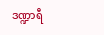ဒဏ္ဍာရီ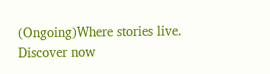(Ongoing)Where stories live. Discover now